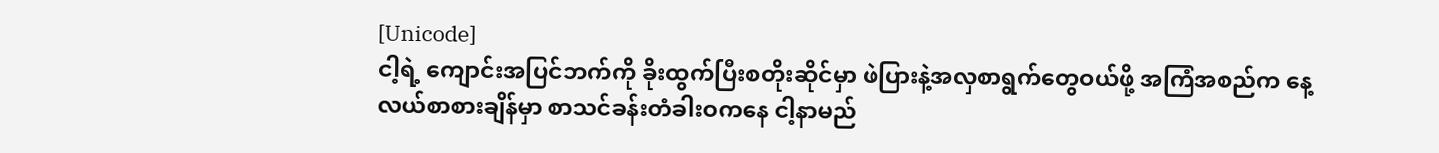[Unicode]
ငါ့ရဲ့ ကျောင်းအပြင်ဘက်ကို ခိုးထွက်ပြီးစတိုးဆိုင်မှာ ဖဲပြားနဲ့အလှစာရွက်တွေဝယ်ဖို့ အကြံအစည်က နေ့လယ်စာစားချိန်မှာ စာသင်ခန်းတံခါးဝကနေ ငါ့နာမည်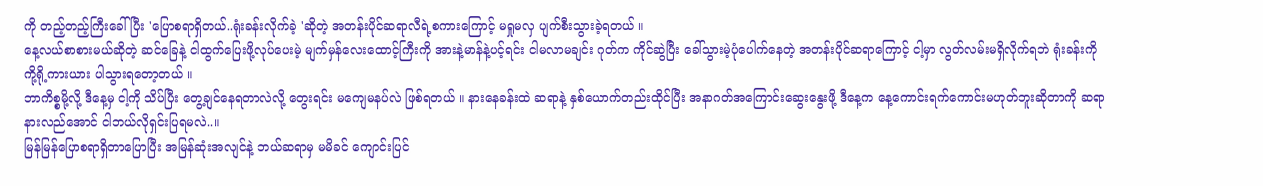ကို တည့်တည့်ကြီးခေါ်ပြီး 'ပြောစရာရှိတယ်..ရုံးခန်းလိုက်ခဲ့ 'ဆိုတဲ့ အတန်းပိုင်ဆရာလီရဲ့စကားကြောင့် မရှုမလှ ပျက်စီးသွားခဲ့ရတယ် ။
နေ့လယ်စာစားမယ်ဆိုတဲ့ ဆင်ခြေနဲ့ ငါထွက်ပြေးဖို့လုပ်ပေးမဲ့ မျက်မှန်လေးထောင့်ကြီးကို အားနဲ့မာန်နဲ့ပင့်ရင်း ငါမလာမချင်း ဂုတ်က ကိုင်ဆွဲပြီး ခေါ်သွားမဲ့ပုံပေါက်နေတဲ့ အတန်းပိုင်ဆရာကြောင့် ငါ့မှာ လွတ်လမ်းမရှိလိုက်ရဘဲ ရုံးခန်းကို ကို့ရို့ကားယား ပါသွားရတော့တယ် ။
ဘာကိစ္စမို့လို့ ဒီနေ့မှ ငါ့ကို သိပ်ပြီး တွေ့ချင်နေရတာလဲလို့ တွေးရင်း မကျေမနပ်လဲ ဖြစ်ရတယ် ။ နားနေခန်းထဲ ဆရာနဲ့ နှစ်ယောက်တည်းထိုင်ပြီး အနာဂတ်အကြောင်းဆွေးနွေးဖို့ ဒီနေ့က နေ့ကောင်းရက်ကောင်းမဟုတ်ဘူးဆိုတာကို ဆရာနားလည်အောင် ငါဘယ်လိုရှင်းပြရမလဲ..။
မြန်မြန်ပြောစရာရှိတာပြောပြီး အမြန်ဆုံးအလျင်နဲ့ ဘယ်ဆရာမှ မမိခင် ကျောင်းပြင်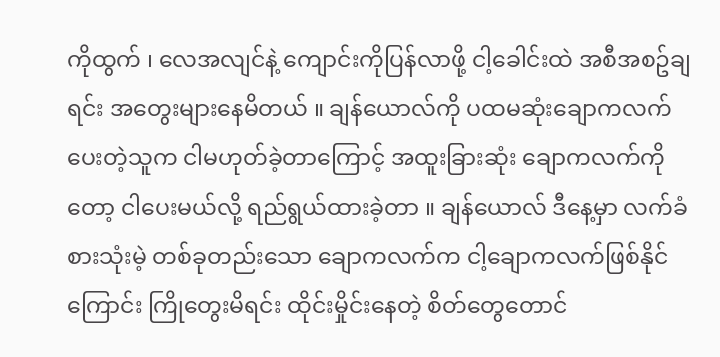ကိုထွက် ၊ လေအလျင်နဲ့ ကျောင်းကိုပြန်လာဖို့ ငါ့ခေါင်းထဲ အစီအစဥ်ချရင်း အတွေးများနေမိတယ် ။ ချန်ယောလ်ကို ပထမဆုံးချောကလက်ပေးတဲ့သူက ငါမဟုတ်ခဲ့တာကြောင့် အထူးခြားဆုံး ချောကလက်ကိုတော့ ငါပေးမယ်လို့ ရည်ရွယ်ထားခဲ့တာ ။ ချန်ယောလ် ဒီနေ့မှာ လက်ခံစားသုံးမဲ့ တစ်ခုတည်းသော ချောကလက်က ငါ့ချောကလက်ဖြစ်နိုင်ကြောင်း ကြိုတွေးမိရင်း ထိုင်းမှိုင်းနေတဲ့ စိတ်တွေတောင်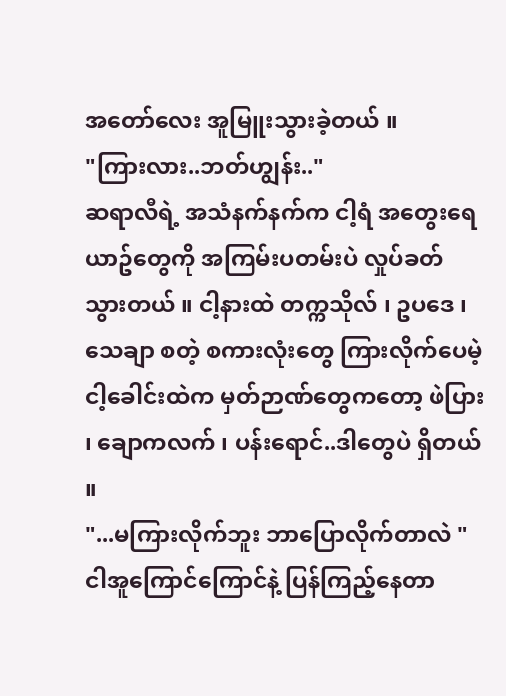အတော်လေး အူမြူးသွားခဲ့တယ် ။
"ကြားလား..ဘတ်ဟျွန်း.."
ဆရာလီရဲ့ အသံနက်နက်က ငါ့ရံ အတွေးရေယာဥ်တွေကို အကြမ်းပတမ်းပဲ လှုပ်ခတ်သွားတယ် ။ ငါ့နားထဲ တက္ကသိုလ် ၊ ဥပဒေ ၊ သေချာ စတဲ့ စကားလုံးတွေ ကြားလိုက်ပေမဲ့ ငါ့ခေါင်းထဲက မှတ်ဉာဏ်တွေကတော့ ဖဲပြား ၊ ချောကလက် ၊ ပန်းရောင်..ဒါတွေပဲ ရှိတယ် ။
"...မကြားလိုက်ဘူး ဘာပြောလိုက်တာလဲ "
ငါအူကြောင်ကြောင်နဲ့ ပြန်ကြည့်နေတာ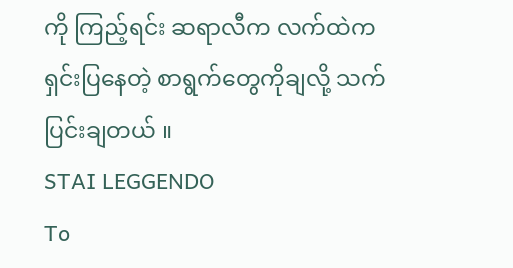ကို ကြည့်ရင်း ဆရာလီက လက်ထဲက ရှင်းပြနေတဲ့ စာရွက်တွေကိုချလို့ သက်ပြင်းချတယ် ။
STAI LEGGENDO
To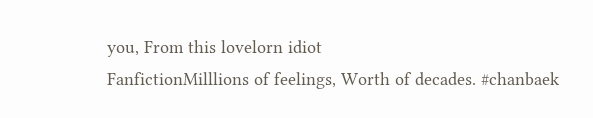you, From this lovelorn idiot
FanfictionMilllions of feelings, Worth of decades. #chanbaek